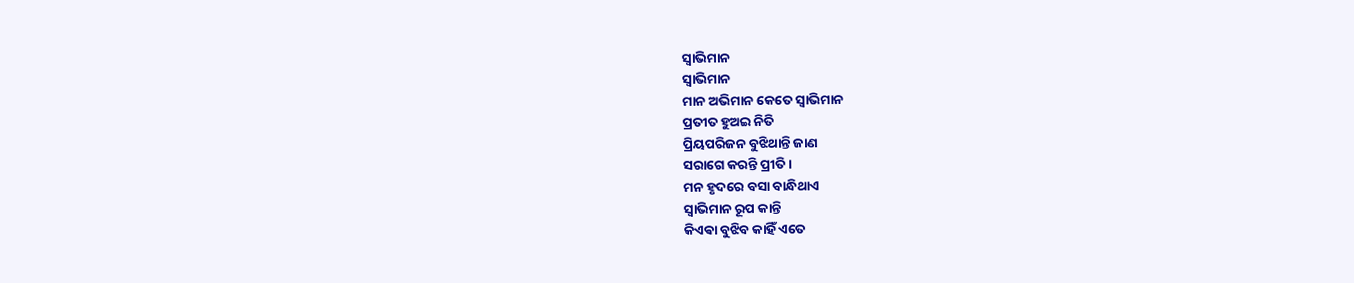ସ୍ଵାଭିମାନ
ସ୍ଵାଭିମାନ
ମାନ ଅଭିମାନ କେତେ ସ୍ୱାଭିମାନ
ପ୍ରତୀତ ହୁଅଇ ନିତି
ପ୍ରିୟପରିଜନ ବୁଝିଥାନ୍ତି ଜାଣ
ସରାଗେ କରନ୍ତି ପ୍ରୀତି ।
ମନ ହୃଦରେ ବସା ବାନ୍ଧିଥାଏ
ସ୍ୱାଭିମାନ ରୂପ କାନ୍ତି
କିଏଵା ବୁଝିବ କାହିଁ ଏତେ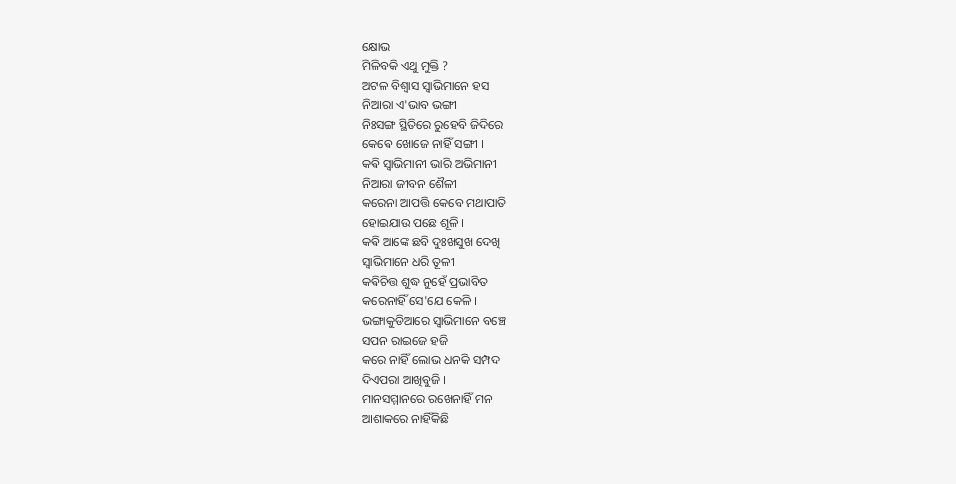କ୍ଷୋଭ
ମିଳିବକି ଏଥୁ ମୁକ୍ତି ?
ଅଟଳ ବିଶ୍ଵାସ ସ୍ୱାଭିମାନେ ହସ
ନିଆରା ଏ'ଭାବ ଭଙ୍ଗୀ
ନିଃସଙ୍ଗ ସ୍ଥିତିରେ ରୁହେବି ଜିଦିରେ
କେଵେ ଖୋଜେ ନାହିଁ ସଙ୍ଗୀ ।
କଵି ସ୍ଵାଭିମାନୀ ଭାରି ଅଭିମାନୀ
ନିଆରା ଜୀବନ ଶୈଳୀ
କରେନା ଆପତ୍ତି କେବେ ମଥାପାତି
ହୋଇଯାଉ ପଛେ ଶୂଳି ।
କଵି ଆଙ୍କେ ଛବି ଦୁଃଖସୁଖ ଦେଖି
ସ୍ୱାଭିମାନେ ଧରି ତୂଳୀ
କଵିଚିତ୍ତ ଶୁଦ୍ଧ ନୁହେଁ ପ୍ରଭାବିତ
କରେନାହିଁ ସେ'ଯେ କେଳି ।
ଭଙ୍ଗାକୁଡିଆରେ ସ୍ଵାଭିମାନେ ବଞ୍ଚେ
ସପନ ରାଇଜେ ହଜି
କରେ ନାହିଁ ଲୋଭ ଧନକି ସମ୍ପଦ
ଦିଏପରା ଆଖିବୁଜି ।
ମାନସମ୍ମାନରେ ରଖେନାହିଁ ମନ
ଆଶାକରେ ନାହିଁକିଛି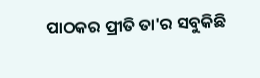ପାଠକର ପ୍ରୀତି ତା'ର ସବୁକିଛି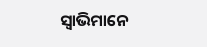ସ୍ୱାଭିମାନେ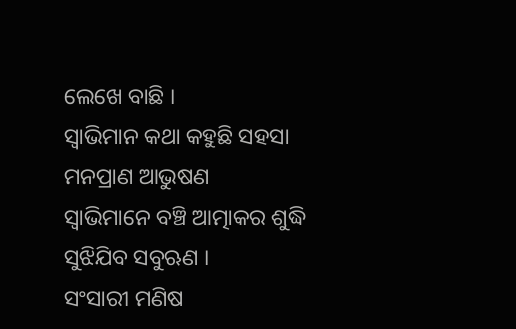ଲେଖେ ବାଛି ।
ସ୍ୱାଭିମାନ କଥା କହୁଛି ସହସା
ମନପ୍ରାଣ ଆଭୁଷଣ
ସ୍ଵାଭିମାନେ ବଞ୍ଚି ଆତ୍ମାକର ଶୁଦ୍ଧି
ସୁଝିଯିବ ସବୁଋଣ ।
ସଂସାରୀ ମଣିଷ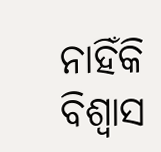ନାହିଁକି ବିଶ୍ୱାସ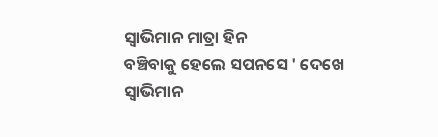ସ୍ୱାଭିମାନ ମାତ୍ରା ହିନ
ବଞ୍ଚିବାକୁ ହେଲେ ସପନସେ ' ଦେଖେ
ସ୍ୱାଭିମାନ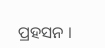ପ୍ରହସନ ।